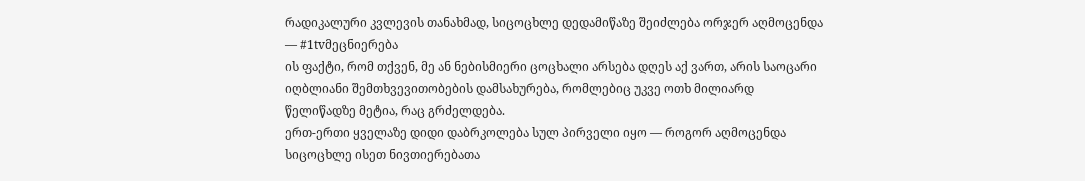რადიკალური კვლევის თანახმად, სიცოცხლე დედამიწაზე შეიძლება ორჯერ აღმოცენდა — #1tvმეცნიერება
ის ფაქტი, რომ თქვენ, მე ან ნებისმიერი ცოცხალი არსება დღეს აქ ვართ, არის საოცარი იღბლიანი შემთხვევითობების დამსახურება, რომლებიც უკვე ოთხ მილიარდ წელიწადზე მეტია, რაც გრძელდება.
ერთ-ერთი ყველაზე დიდი დაბრკოლება სულ პირველი იყო — როგორ აღმოცენდა სიცოცხლე ისეთ ნივთიერებათა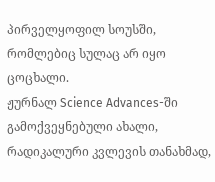პირველყოფილ სოუსში, რომლებიც სულაც არ იყო ცოცხალი.
ჟურნალ Science Advances-ში გამოქვეყნებული ახალი, რადიკალური კვლევის თანახმად,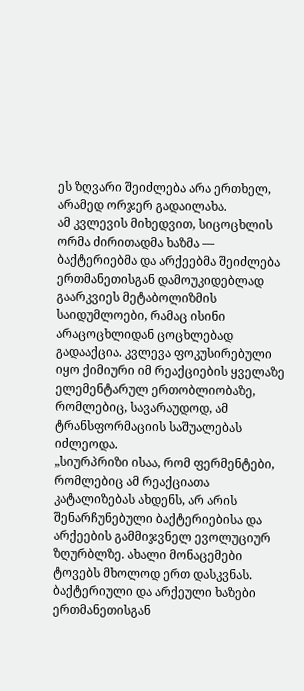ეს ზღვარი შეიძლება არა ერთხელ, არამედ ორჯერ გადაილახა.
ამ კვლევის მიხედვით, სიცოცხლის ორმა ძირითადმა ხაზმა — ბაქტერიებმა და არქეებმა შეიძლება ერთმანეთისგან დამოუკიდებლად გაარკვიეს მეტაბოლიზმის საიდუმლოები, რამაც ისინი არაცოცხლიდან ცოცხლებად გადააქცია. კვლევა ფოკუსირებული იყო ქიმიური იმ რეაქციების ყველაზე ელემენტარულ ერთობლიობაზე, რომლებიც, სავარაუდოდ, ამ ტრანსფორმაციის საშუალებას იძლეოდა.
„სიურპრიზი ისაა, რომ ფერმენტები, რომლებიც ამ რეაქციათა კატალიზებას ახდენს, არ არის შენარჩუნებული ბაქტერიებისა და არქეების გამმიჯვნელ ევოლუციურ ზღურბლზე. ახალი მონაცემები ტოვებს მხოლოდ ერთ დასკვნას. ბაქტერიული და არქეული ხაზები ერთმანეთისგან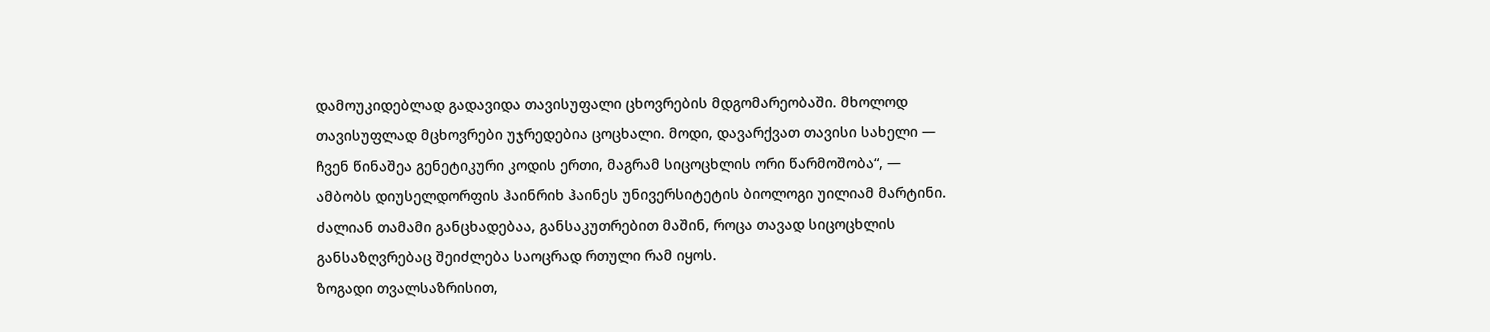დამოუკიდებლად გადავიდა თავისუფალი ცხოვრების მდგომარეობაში. მხოლოდ თავისუფლად მცხოვრები უჯრედებია ცოცხალი. მოდი, დავარქვათ თავისი სახელი — ჩვენ წინაშეა გენეტიკური კოდის ერთი, მაგრამ სიცოცხლის ორი წარმოშობა“, — ამბობს დიუსელდორფის ჰაინრიხ ჰაინეს უნივერსიტეტის ბიოლოგი უილიამ მარტინი.
ძალიან თამამი განცხადებაა, განსაკუთრებით მაშინ, როცა თავად სიცოცხლის განსაზღვრებაც შეიძლება საოცრად რთული რამ იყოს.
ზოგადი თვალსაზრისით,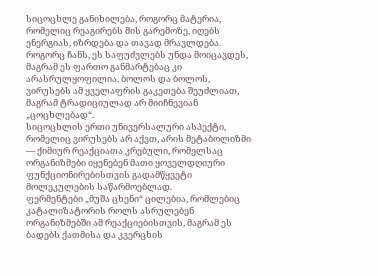სიცოცხლე განიხილება, როგორც მატერია, რომელიც რეაგირებს მის გარემოზე, იღებს ენერგიას, იზრდება და თავად მრავლდება.
როგორც ჩანს, ეს საფუძვლებს უნდა მოიცავდეს, მაგრამ ეს ფართო განმარტებაც კი არასრულყოფილია. ბოლოს და ბოლოს, ვირუსებს ამ ყველაფრის გაკეთება შეუძლიათ, მაგრამ ტრადიციულად არ მიიჩნევიან „ცოცხლებად“.
სიცოცხლის ერთი უნივერსალური ასპექტი, რომელიც ვირუსებს არ აქვთ, არის მეტაბოლიზმი — ქიმიურ რეაქციათა კრებული, რომელსაც ორგანიზმები იყენებენ მათი ყოველდღიური ფუნქციონირებისთვის გადამწყვეტი მოლეკულების საწარმოებლად.
ფერმენტები „მუშა ცხენი“ ცილებია, რომლებიც კატალიზატორის როლს ასრულებენ ორგანიზმებში ამ რეაქციებისთვის, მაგრამ ეს ბადებს ქათმისა და კვერცხის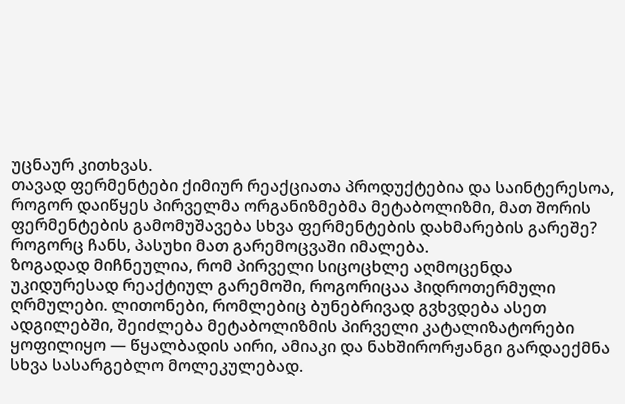უცნაურ კითხვას.
თავად ფერმენტები ქიმიურ რეაქციათა პროდუქტებია და საინტერესოა, როგორ დაიწყეს პირველმა ორგანიზმებმა მეტაბოლიზმი, მათ შორის ფერმენტების გამომუშავება სხვა ფერმენტების დახმარების გარეშე?
როგორც ჩანს, პასუხი მათ გარემოცვაში იმალება.
ზოგადად მიჩნეულია, რომ პირველი სიცოცხლე აღმოცენდა უკიდურესად რეაქტიულ გარემოში, როგორიცაა ჰიდროთერმული ღრმულები. ლითონები, რომლებიც ბუნებრივად გვხვდება ასეთ ადგილებში, შეიძლება მეტაბოლიზმის პირველი კატალიზატორები ყოფილიყო — წყალბადის აირი, ამიაკი და ნახშირორჟანგი გარდაექმნა სხვა სასარგებლო მოლეკულებად.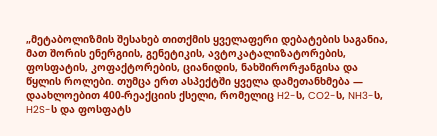„მეტაბოლიზმის შესახებ თითქმის ყველაფერი დებატების საგანია, მათ შორის ენერგიის, გენეტიკის, ავტოკატალიზატორების, ფოსფატის, კოფაქტორების, ციანიდის, ნახშირორჟანგისა და წყლის როლები. თუმცა ერთ ასპექტში ყველა დამეთანხმება — დაახლოებით 400-რეაქციის ქსელი, რომელიც H2-ს, CO2-ს, NH3-ს, H2S-ს და ფოსფატს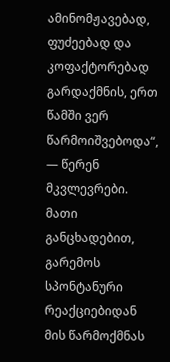ამინომჟავებად, ფუძეებად და კოფაქტორებად გარდაქმნის, ერთ წამში ვერ წარმოიშვებოდა“, — წერენ მკვლევრები.
მათი განცხადებით, გარემოს სპონტანური რეაქციებიდან მის წარმოქმნას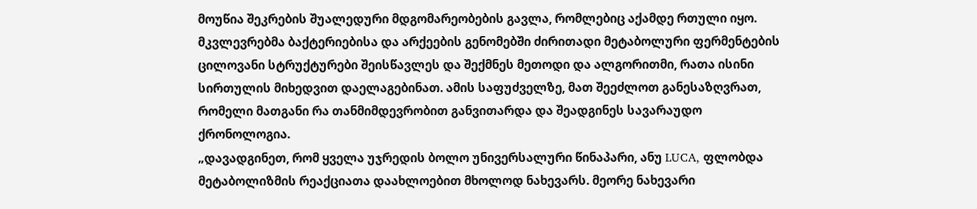მოუწია შეკრების შუალედური მდგომარეობების გავლა, რომლებიც აქამდე რთული იყო.
მკვლევრებმა ბაქტერიებისა და არქეების გენომებში ძირითადი მეტაბოლური ფერმენტების ცილოვანი სტრუქტურები შეისწავლეს და შექმნეს მეთოდი და ალგორითმი, რათა ისინი სირთულის მიხედვით დაელაგებინათ. ამის საფუძველზე, მათ შეეძლოთ განესაზღვრათ, რომელი მათგანი რა თანმიმდევრობით განვითარდა და შეადგინეს სავარაუდო ქრონოლოგია.
„დავადგინეთ, რომ ყველა უჯრედის ბოლო უნივერსალური წინაპარი, ანუ LUCA, ფლობდა მეტაბოლიზმის რეაქციათა დაახლოებით მხოლოდ ნახევარს. მეორე ნახევარი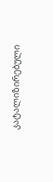კატალიზირებული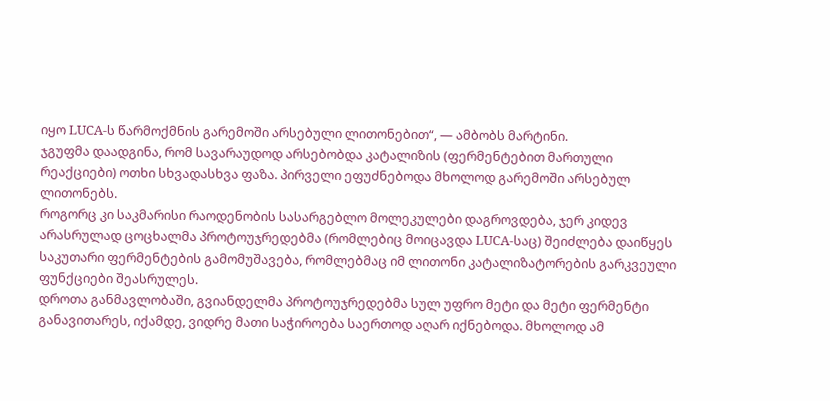იყო LUCA-ს წარმოქმნის გარემოში არსებული ლითონებით“, — ამბობს მარტინი.
ჯგუფმა დაადგინა, რომ სავარაუდოდ არსებობდა კატალიზის (ფერმენტებით მართული რეაქციები) ოთხი სხვადასხვა ფაზა. პირველი ეფუძნებოდა მხოლოდ გარემოში არსებულ ლითონებს.
როგორც კი საკმარისი რაოდენობის სასარგებლო მოლეკულები დაგროვდება, ჯერ კიდევ არასრულად ცოცხალმა პროტოუჯრედებმა (რომლებიც მოიცავდა LUCA-საც) შეიძლება დაიწყეს საკუთარი ფერმენტების გამომუშავება, რომლებმაც იმ ლითონი კატალიზატორების გარკვეული ფუნქციები შეასრულეს.
დროთა განმავლობაში, გვიანდელმა პროტოუჯრედებმა სულ უფრო მეტი და მეტი ფერმენტი განავითარეს, იქამდე, ვიდრე მათი საჭიროება საერთოდ აღარ იქნებოდა. მხოლოდ ამ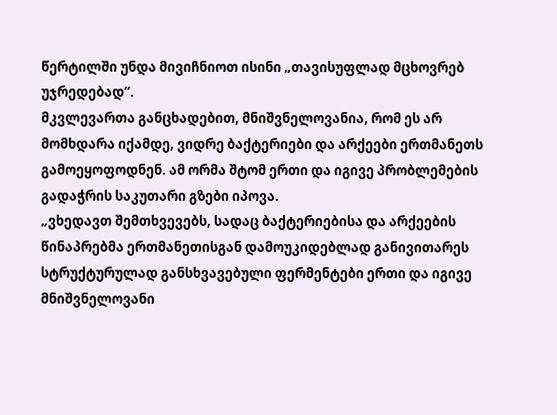წერტილში უნდა მივიჩნიოთ ისინი „თავისუფლად მცხოვრებ უჯრედებად“.
მკვლევართა განცხადებით, მნიშვნელოვანია, რომ ეს არ მომხდარა იქამდე, ვიდრე ბაქტერიები და არქეები ერთმანეთს გამოეყოფოდნენ. ამ ორმა შტომ ერთი და იგივე პრობლემების გადაჭრის საკუთარი გზები იპოვა.
„ვხედავთ შემთხვევებს, სადაც ბაქტერიებისა და არქეების წინაპრებმა ერთმანეთისგან დამოუკიდებლად განივითარეს სტრუქტურულად განსხვავებული ფერმენტები ერთი და იგივე მნიშვნელოვანი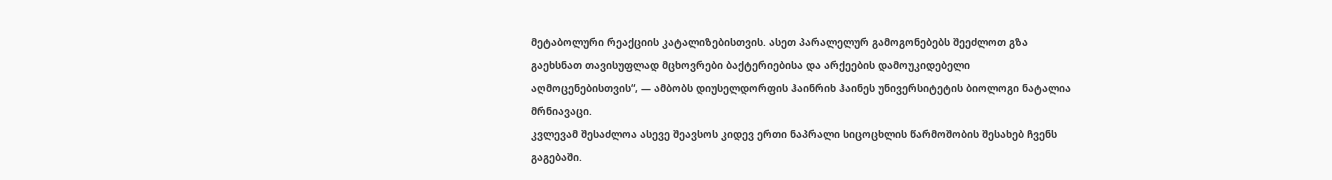მეტაბოლური რეაქციის კატალიზებისთვის. ასეთ პარალელურ გამოგონებებს შეეძლოთ გზა გაეხსნათ თავისუფლად მცხოვრები ბაქტერიებისა და არქეების დამოუკიდებელი აღმოცენებისთვის“, — ამბობს დიუსელდორფის ჰაინრიხ ჰაინეს უნივერსიტეტის ბიოლოგი ნატალია მრნიავაცი.
კვლევამ შესაძლოა ასევე შეავსოს კიდევ ერთი ნაპრალი სიცოცხლის წარმოშობის შესახებ ჩვენს გაგებაში.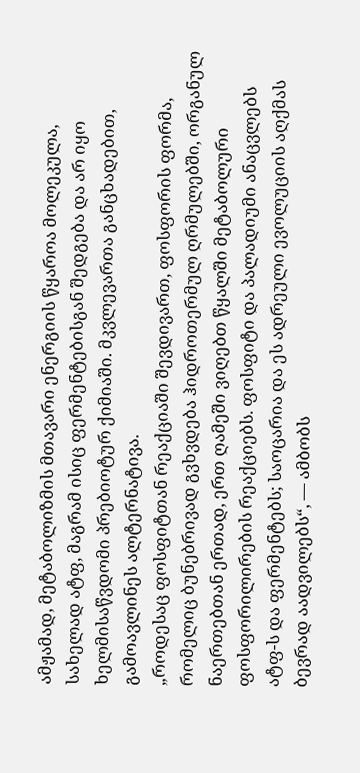ამჟამად, მეტაბოლიზმის მთავარი ენერგიის წყაროა მოლეკულა, სახელად ატფ, მაგრამ ისიც ფერმენტებისგან შედგება და არ იყო ხელმისაწვდომი პრებიოტურ ქიმიაში. მკვლევართა განცხადებით, გამოავლინეს ალტერნატივა.
„როდესაც ფოსფიტთან რეაქციაში შევდივართ, ფოსფორის ფორმა, რომელიც ბუნებრივად გვხვდება ჰიდროთერმულ ღრმულებში, ორგანულ ნაერთებთან ერთად, ერთ ღამეში ვიღებთ წყალში მეტაბოლური ფოსფორილირების რეაქციებს. ფოსფიტი და პალადიუმი ანაცვლებს ატფ-ს და ფერმენტებს; საოცარია და ეს ადრეული ევოლუციის აღქმას ბევრად აადვილებს“, — ამბობს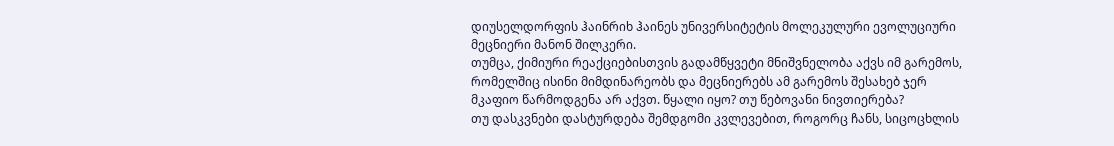დიუსელდორფის ჰაინრიხ ჰაინეს უნივერსიტეტის მოლეკულური ევოლუციური მეცნიერი მანონ შილკერი.
თუმცა, ქიმიური რეაქციებისთვის გადამწყვეტი მნიშვნელობა აქვს იმ გარემოს, რომელშიც ისინი მიმდინარეობს და მეცნიერებს ამ გარემოს შესახებ ჯერ მკაფიო წარმოდგენა არ აქვთ. წყალი იყო? თუ წებოვანი ნივთიერება?
თუ დასკვნები დასტურდება შემდგომი კვლევებით, როგორც ჩანს, სიცოცხლის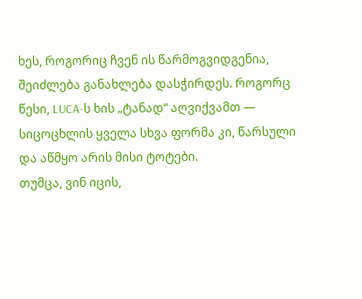ხეს, როგორიც ჩვენ ის წარმოგვიდგენია, შეიძლება განახლება დასჭირდეს. როგორც წესი, LUCA-ს ხის „ტანად“ აღვიქვამთ — სიცოცხლის ყველა სხვა ფორმა კი, წარსული და აწმყო არის მისი ტოტები.
თუმცა, ვინ იცის,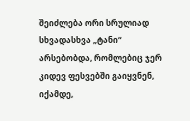შეიძლება ორი სრულიად სხვადასხვა „ტანი“ არსებობდა, რომლებიც ჯერ კიდევ ფესვებში გაიყვნენ, იქამდე,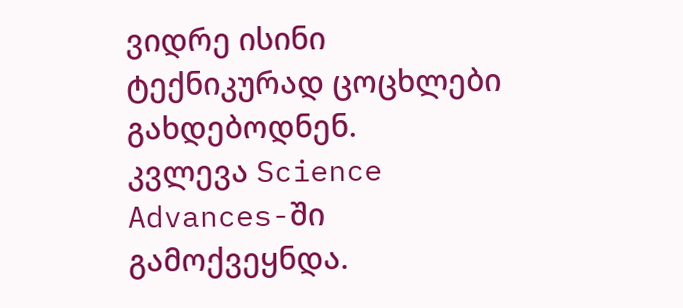ვიდრე ისინი ტექნიკურად ცოცხლები გახდებოდნენ.
კვლევა Science Advances-ში გამოქვეყნდა.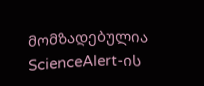მომზადებულია ScienceAlert-ის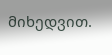მიხედვით.